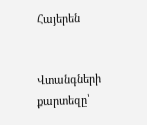Հայերեն


Վտանգների քարտեզը՝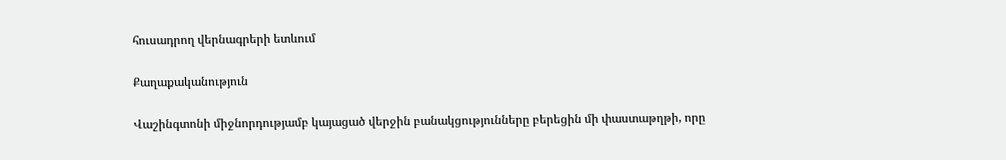հուսադրող վերնագրերի ետևում

Քաղաքականություն

Վաշինգտոնի միջնորդությամբ կայացած վերջին բանակցությունները բերեցին մի փաստաթղթի, որը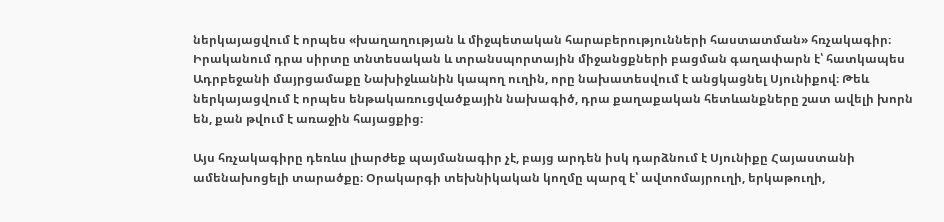ներկայացվում է որպես «խաղաղության և միջպետական հարաբերությունների հաստատման» հռչակագիր։ Իրականում դրա սիրտը տնտեսական և տրանսպորտային միջանցքների բացման գաղափարն է՝ հատկապես Ադրբեջանի մայրցամաքը Նախիջևանին կապող ուղին, որը նախատեսվում է անցկացնել Սյունիքով։ Թեև ներկայացվում է որպես ենթակառուցվածքային նախագիծ, դրա քաղաքական հետևանքները շատ ավելի խորն են, քան թվում է առաջին հայացքից։

Այս հռչակագիրը դեռևս լիարժեք պայմանագիր չէ, բայց արդեն իսկ դարձնում է Սյունիքը Հայաստանի ամենախոցելի տարածքը։ Օրակարգի տեխնիկական կողմը պարզ է՝ ավտոմայրուղի, երկաթուղի,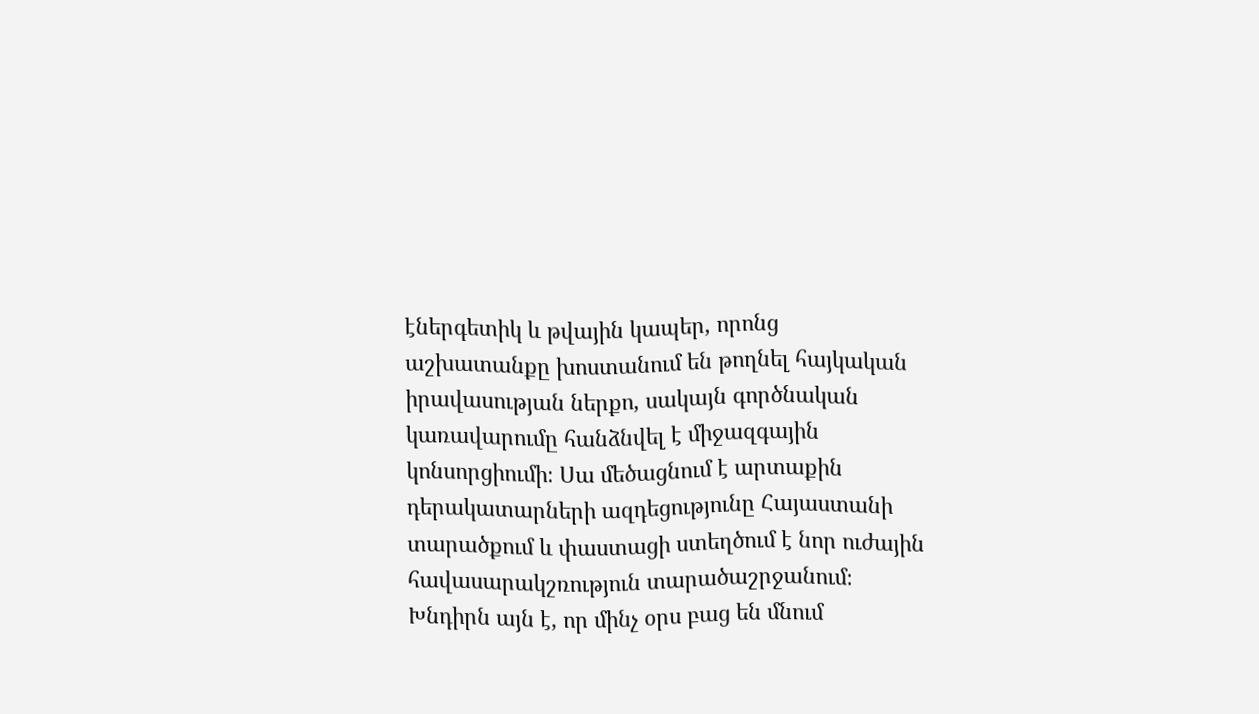էներգետիկ և թվային կապեր, որոնց աշխատանքը խոստանում են թողնել հայկական իրավասության ներքո, սակայն գործնական կառավարումը հանձնվել է միջազգային կոնսորցիումի։ Սա մեծացնում է արտաքին դերակատարների ազդեցությունը Հայաստանի տարածքում և փաստացի ստեղծում է նոր ուժային հավասարակշռություն տարածաշրջանում։ Խնդիրն այն է, որ մինչ օրս բաց են մնում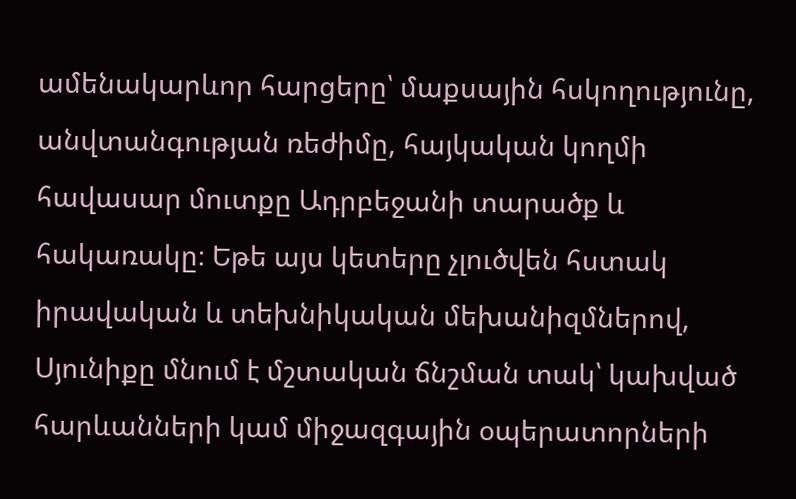ամենակարևոր հարցերը՝ մաքսային հսկողությունը, անվտանգության ռեժիմը, հայկական կողմի հավասար մուտքը Ադրբեջանի տարածք և հակառակը։ Եթե այս կետերը չլուծվեն հստակ իրավական և տեխնիկական մեխանիզմներով, Սյունիքը մնում է մշտական ճնշման տակ՝ կախված հարևանների կամ միջազգային օպերատորների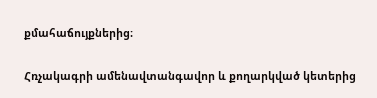քմահաճույքներից։

Հռչակագրի ամենավտանգավոր և քողարկված կետերից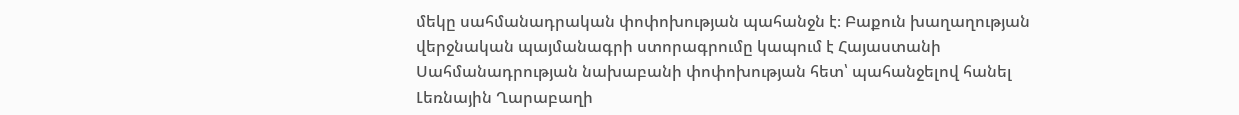մեկը սահմանադրական փոփոխության պահանջն է։ Բաքուն խաղաղության վերջնական պայմանագրի ստորագրումը կապում է Հայաստանի Սահմանադրության նախաբանի փոփոխության հետ՝ պահանջելով հանել Լեռնային Ղարաբաղի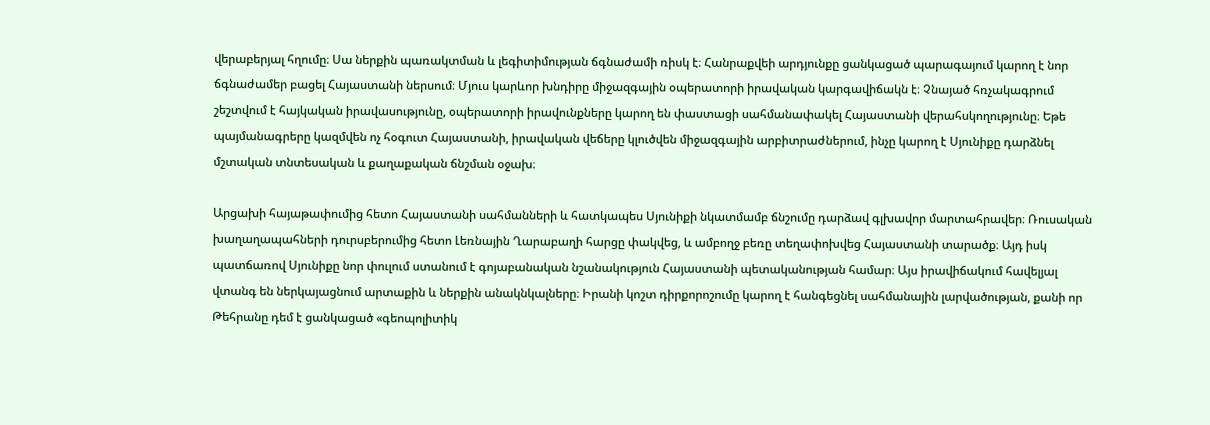վերաբերյալ հղումը։ Սա ներքին պառակտման և լեգիտիմության ճգնաժամի ռիսկ է։ Հանրաքվեի արդյունքը ցանկացած պարագայում կարող է նոր ճգնաժամեր բացել Հայաստանի ներսում։ Մյուս կարևոր խնդիրը միջազգային օպերատորի իրավական կարգավիճակն է։ Չնայած հռչակագրում շեշտվում է հայկական իրավասությունը, օպերատորի իրավունքները կարող են փաստացի սահմանափակել Հայաստանի վերահսկողությունը։ Եթե պայմանագրերը կազմվեն ոչ հօգուտ Հայաստանի, իրավական վեճերը կլուծվեն միջազգային արբիտրաժներում, ինչը կարող է Սյունիքը դարձնել մշտական տնտեսական և քաղաքական ճնշման օջախ։

Արցախի հայաթափումից հետո Հայաստանի սահմանների և հատկապես Սյունիքի նկատմամբ ճնշումը դարձավ գլխավոր մարտահրավեր։ Ռուսական խաղաղապահների դուրսբերումից հետո Լեռնային Ղարաբաղի հարցը փակվեց, և ամբողջ բեռը տեղափոխվեց Հայաստանի տարածք։ Այդ իսկ պատճառով Սյունիքը նոր փուլում ստանում է գոյաբանական նշանակություն Հայաստանի պետականության համար։ Այս իրավիճակում հավելյալ վտանգ են ներկայացնում արտաքին և ներքին անակնկալները։ Իրանի կոշտ դիրքորոշումը կարող է հանգեցնել սահմանային լարվածության, քանի որ Թեհրանը դեմ է ցանկացած «գեոպոլիտիկ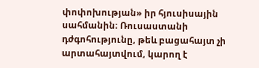փոփոխության» իր հյուսիսային սահմանին։ Ռուսաստանի դժգոհությունը, թեև բացահայտ չի արտահայտվում, կարող է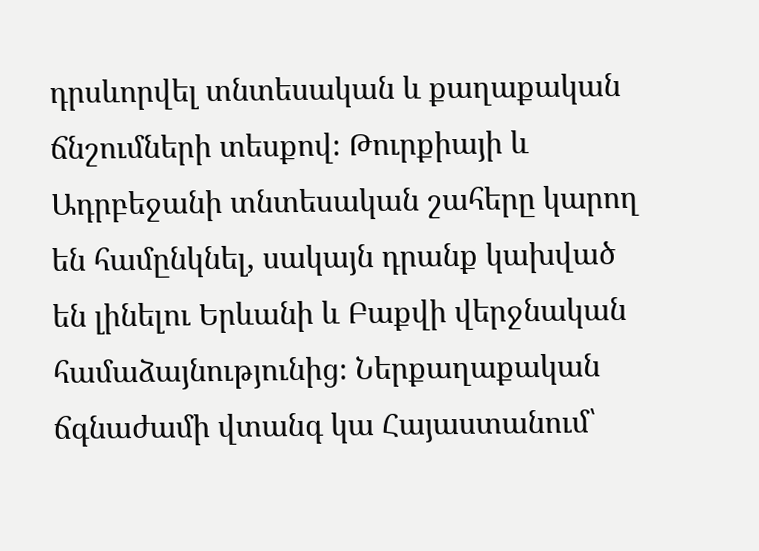դրսևորվել տնտեսական և քաղաքական ճնշումների տեսքով։ Թուրքիայի և Ադրբեջանի տնտեսական շահերը կարող են համընկնել, սակայն դրանք կախված են լինելու Երևանի և Բաքվի վերջնական համաձայնությունից։ Ներքաղաքական ճգնաժամի վտանգ կա Հայաստանում՝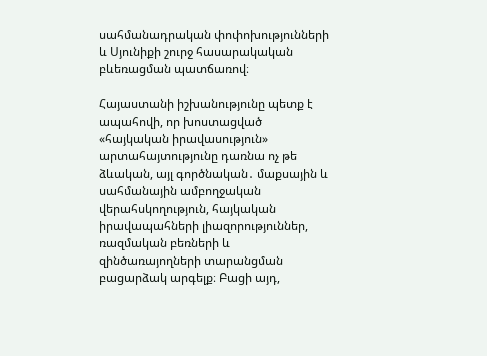սահմանադրական փոփոխությունների և Սյունիքի շուրջ հասարակական բևեռացման պատճառով։

Հայաստանի իշխանությունը պետք է ապահովի, որ խոստացված «հայկական իրավասություն» արտահայտությունը դառնա ոչ թե ձևական, այլ գործնական․ մաքսային և սահմանային ամբողջական վերահսկողություն, հայկական իրավապահների լիազորություններ, ռազմական բեռների և զինծառայողների տարանցման բացարձակ արգելք։ Բացի այդ,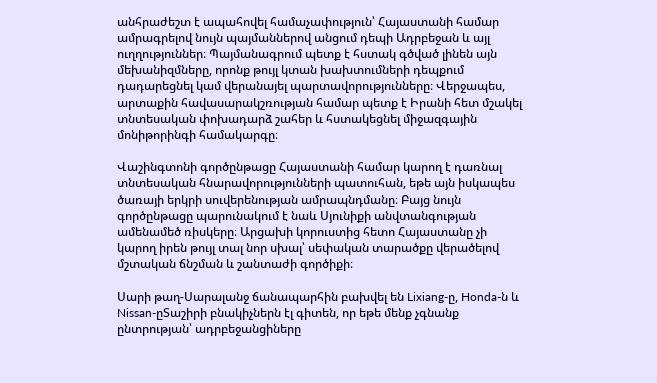անհրաժեշտ է ապահովել համաչափություն՝ Հայաստանի համար ամրագրելով նույն պայմաններով անցում դեպի Ադրբեջան և այլ ուղղություններ։ Պայմանագրում պետք է հստակ գծված լինեն այն մեխանիզմները, որոնք թույլ կտան խախտումների դեպքում դադարեցնել կամ վերանայել պարտավորությունները։ Վերջապես, արտաքին հավասարակշռության համար պետք է Իրանի հետ մշակել տնտեսական փոխադարձ շահեր և հստակեցնել միջազգային մոնիթորինգի համակարգը։

Վաշինգտոնի գործընթացը Հայաստանի համար կարող է դառնալ տնտեսական հնարավորությունների պատուհան, եթե այն իսկապես ծառայի երկրի սուվերենության ամրապնդմանը։ Բայց նույն գործընթացը պարունակում է նաև Սյունիքի անվտանգության ամենամեծ ռիսկերը։ Արցախի կորուստից հետո Հայաստանը չի կարող իրեն թույլ տալ նոր սխալ՝ սեփական տարածքը վերածելով մշտական ճնշման և շանտաժի գործիքի։

Սարի թաղ-Սարալանջ ճանապարհին բախվել են Lixiang-ը, Honda-ն և Nissan-ըՏաշիրի բնակիչներն էլ գիտեն, որ եթե մենք չգնանք ընտրության՝ ադրբեջանցիները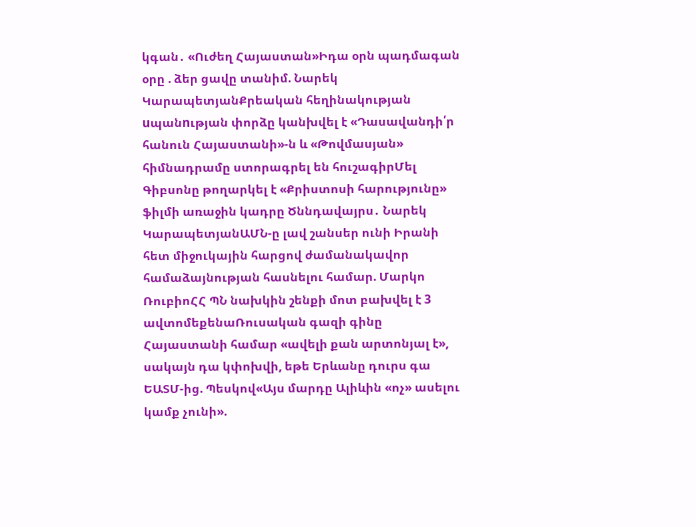կգան․ «Ուժեղ Հայաստան»Իդա օրն պադմագան օրը . ձեր ցավը տանիմ. Նարեկ ԿարապետյանՔրեական հեղինակության uպանnւթյան փորձը կանխվել է «Դասավանդի՛ր հանուն Հայաստանի»-ն և «Թովմասյան» հիմնադրամը ստորագրել են հուշագիրՄել Գիբսոնը թողարկել է «Քրիստոսի հարությունը» ֆիլմի առաջին կադրը Ծննդավայրս․ Նարեկ ԿարապետյանԱՄՆ-ը լավ շանսեր ունի Իրանի հետ միջուկային հարցով ժամանակավոր համաձայնության հասնելու համար. Մարկո ՌուբիոՀՀ ՊՆ նախկին շենքի մոտ բախվել է 3 ավտոմեքենաՌուսական գազի գինը Հայաստանի համար «ավելի քան արտոնյալ է», սակայն դա կփոխվի, եթե Երևանը դուրս գա ԵԱՏՄ-ից. Պեսկով«Այս մարդը Ալիևին «ոչ» ասելու կամք չունի».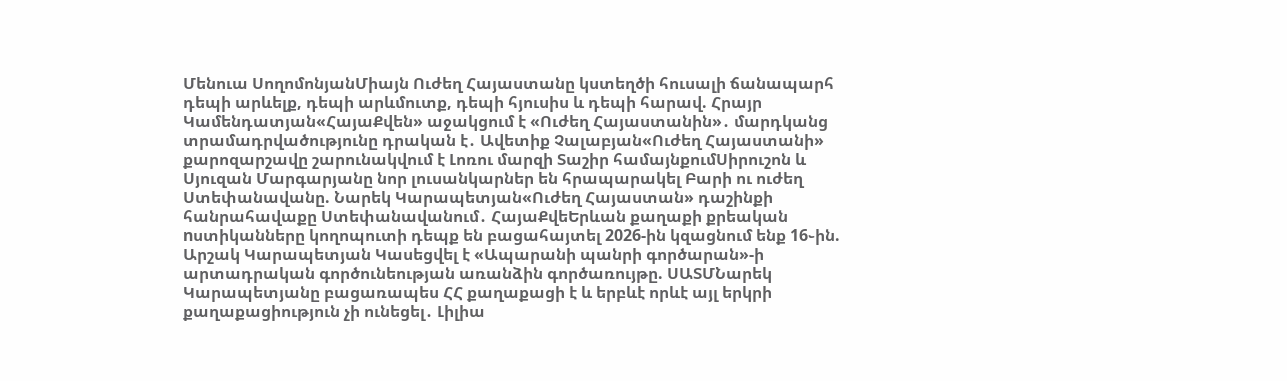Մենուա ՍողոմոնյանՄիայն Ուժեղ Հայաստանը կստեղծի հուսալի ճանապարհ դեպի արևելք, դեպի արևմուտք, դեպի հյուսիս և դեպի հարավ. Հրայր Կամենդատյան«ՀայաՔվեն» աջակցում է «Ուժեղ Հայաստանին»․ մարդկանց տրամադրվածությունը դրական է․ Ավետիք Չալաբյան«Ուժեղ Հայաստանի» քարոզարշավը շարունակվում է Լոռու մարզի Տաշիր համայնքումՍիրուշոն և Սյուզան Մարգարյանը նոր լուսանկարներ են հրապարակել Բարի ու ուժեղ Ստեփանավանը. Նարեկ Կարապետյան«Ուժեղ Հայաստան» դաշինքի հանրահավաքը Ստեփանավանում․ ՀայաՔվեԵրևան քաղաքի քրեական nստիկանները կողոպուտի դեպք են բացահայտել 2026-ին կզացնում ենք 16֊ին. Արշակ Կարապետյան Կասեցվել է «Ապարանի պանրի գործարան»-ի արտադրական գործունեության առանձին գործառույթը. ՍԱՏՄՆարեկ Կարապետյանը բացառապես ՀՀ քաղաքացի է և երբևէ որևէ այլ երկրի քաղաքացիություն չի ունեցել․ Լիլիա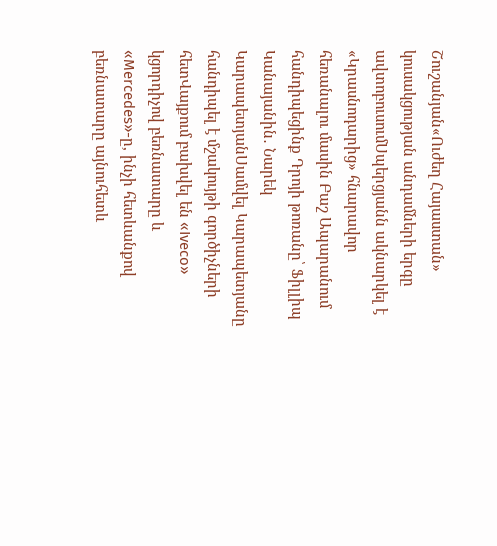Շուշանյան«Ուժեղ Հայաստան» կուսակցության անդամների երգը ավտոբուսումՍպերցյանն ակնարկել է «Կրասնոդարից» հնարավոր հեռանալու մասին Բաշ Ապարանում հանդիպեցինք Դրոյի թոռանը՝ Ֆիլլիպ Կանայանին․ Նարեկ ԿարապետյանՍամվել Կարապետյանը հանդիպել է մշակույթի գործիչների հետՎայքում բախվել են «Iveco» կցորդիչով բեռնատարը և «Mercedes»-ը, ինչի հետևանքով բեռնատարը այնուհետև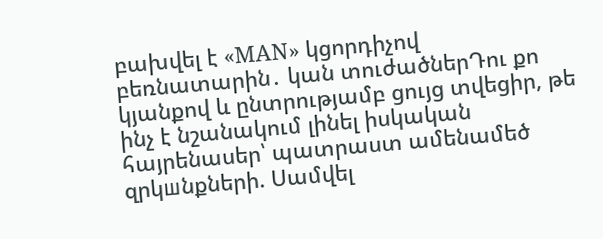բախվել է «MAN» կցորդիչով բեռնատարին․ կան տուժածներԴու քո կյանքով և ընտրությամբ ցույց տվեցիր, թե ինչ է նշանակում լինել իսկական հայրենասեր՝ պատրաստ ամենամեծ զրկшնքների. Սամվել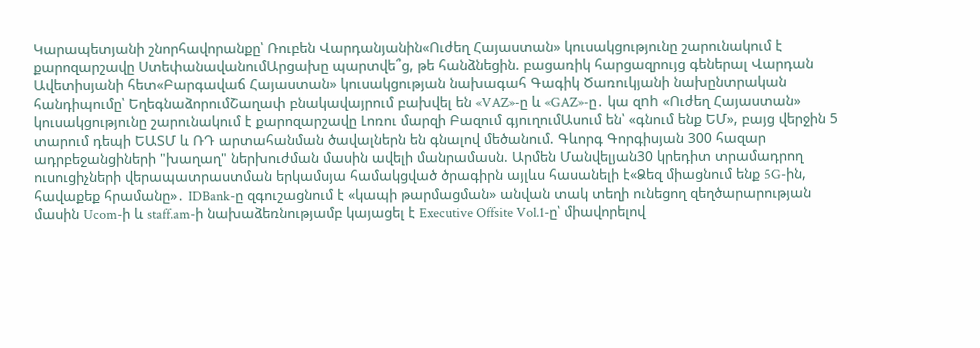Կարապետյանի շնորհավորանքը՝ Ռուբեն Վարդանյանին«Ուժեղ Հայաստան» կուսակցությունը շարունակում է քարոզարշավը ՍտեփանավանումԱրցախը պարտվե՞ց, թե հանձնեցին. բացառիկ հարցազրույց գեներալ Վարդան Ավետիսյանի հետ«Բարգավաճ Հայաստան» կուսակցության նախագահ Գագիկ Ծառուկյանի նախընտրական հանդիպումը՝ ԵղեգնաձորումՇաղափ բնակավայրում բախվել են «VAZ»-ը և «GAZ»-ը․ կա զnh «Ուժեղ Հայաստան» կուսակցությունը շարունակում է քարոզարշավը Լոռու մարզի Բազում գյուղումԱսում են՝ «գնում ենք ԵՄ», բայց վերջին 5 տարում դեպի ԵԱՏՄ և ՌԴ արտահանման ծավալներն են գնալով մեծանում. Գևորգ Գորգիսյան 300 հազար ադրբեջանցիների "խաղաղ" ներխուժման մասին ավելի մանրամասն. Արմեն Մանվելյան30 կրեդիտ տրամադրող ուսուցիչների վերապատրաստման երկամսյա համակցված ծրագիրն այլևս հասանելի է«Ձեզ միացնում ենք 5G-ին, հավաքեք հրամանը»․ IDBank-ը զգուշացնում է «կապի թարմացման» անվան տակ տեղի ունեցող զեղծարարության մասին Ucom-ի և staff.am-ի նախաձեռնությամբ կայացել է Executive Offsite Vol.1-ը՝ միավորելով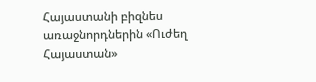Հայաստանի բիզնես առաջնորդներին «Ուժեղ Հայաստան»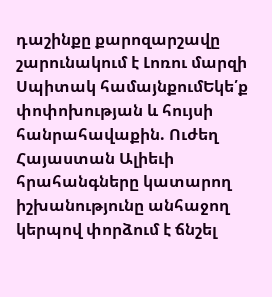դաշինքը քարոզարշավը շարունակում է Լոռու մարզի Սպիտակ համայնքումԵկե՛ք փոփոխության և հույսի հանրահավաքին. Ուժեղ Հայաստան Ալիեւի հրահանգները կատարող իշխանությունը անհաջող կերպով փորձում է ճնշել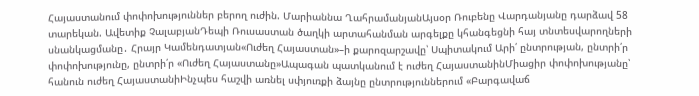Հայաստանում փոփոխություններ բերող ուժին. Մարիաննա ՂահրամանյանԱյսօր Ռուբենը Վարդանյանը դարձավ 58 տարեկան. Ավետիք ՉալաբյանԴեպի Ռուսաստան ծաղկի արտահանման արգելքը կհանգեցնի հայ տնտեսվարողների սնանկացմանը․ Հրայր Կամենդատյան«Ուժեղ Հայաստան»–ի քարոզարշավը՝ Սպիտակում Արի՛ ընտրության, ընտրի՛ր փոփոխությունը, ընտրի՛ր «Ուժեղ Հայաստանը»Ապագան պատկանում է ուժեղ ՀայաստանինՄիացիր փոփոխությանը՝ հանուն ուժեղ ՀայաստանիԻնչպես հաշվի առնել սփյուռքի ձայնը ընտրություններում «Բարգավաճ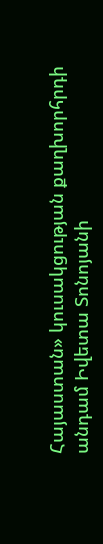Հայաստան» կուսակցության քաղխորհրդի անդամ Իվետա Տոնոյանի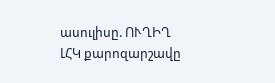ասուլիսը. ՈՒՂԻՂ ԼՀԿ քարոզարշավը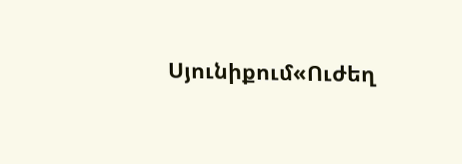Սյունիքում«Ուժեղ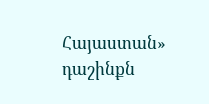Հայաստան» դաշինքն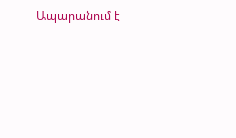Ապարանում է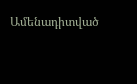Ամենադիտված